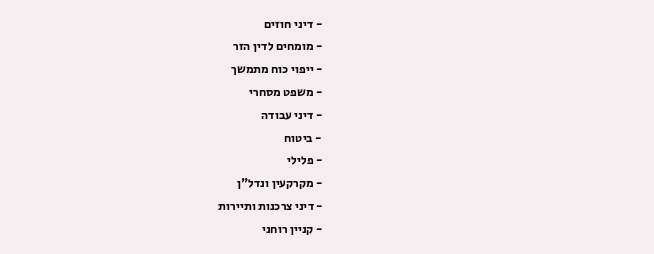- דיני חוזים
- מומחים לדין הזר
- ייפוי כוח מתמשך
- משפט מסחרי
- דיני עבודה
- ביטוח
- פלילי
- מקרקעין ונדל"ן
- דיני צרכנות ותיירות
- קניין רוחני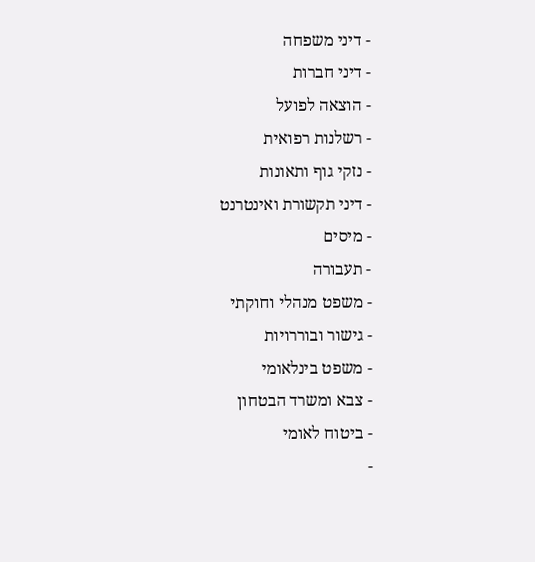- דיני משפחה
- דיני חברות
- הוצאה לפועל
- רשלנות רפואית
- נזקי גוף ותאונות
- דיני תקשורת ואינטרנט
- מיסים
- תעבורה
- משפט מנהלי וחוקתי
- גישור ובוררויות
- משפט בינלאומי
- צבא ומשרד הבטחון
- ביטוח לאומי
-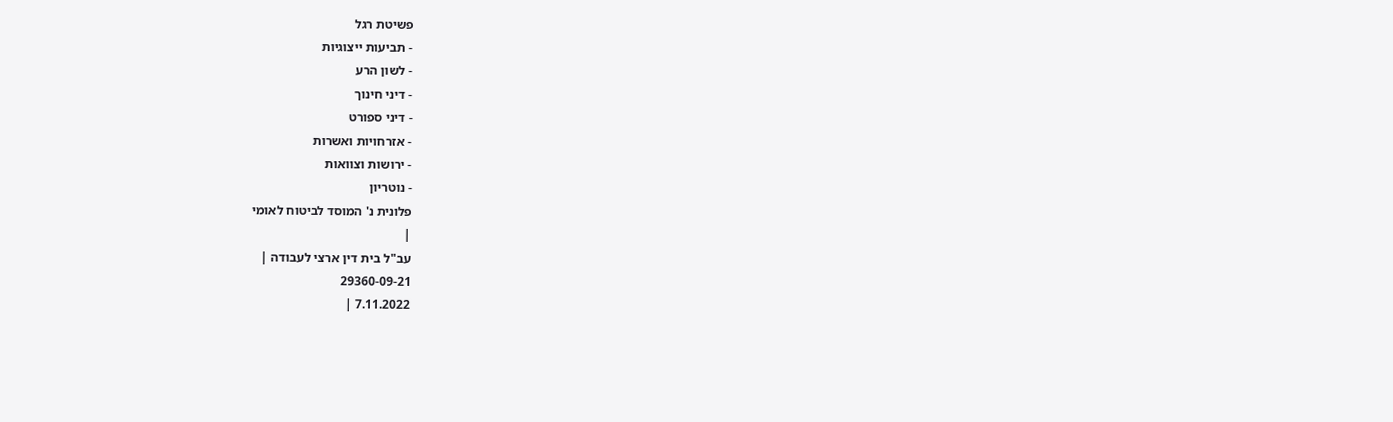פשיטת רגל
- תביעות ייצוגיות
- לשון הרע
- דיני חינוך
- דיני ספורט
- אזרחויות ואשרות
- ירושות וצוואות
- נוטריון
פלונית נ' המוסד לביטוח לאומי
|
עב"ל בית דין ארצי לעבודה |
29360-09-21
7.11.2022 |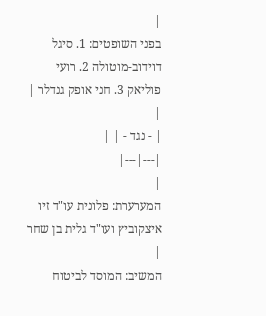|
בפני השופטים: 1. סיגל דוידוב-מוטולה 2. רועי פוליאק 3. חני אופק גנדלר |
|
| - נגד - | |
|---|---|
|
המערערת: פלונית עו"ד זיו איצקוביץ ועו"ד גלית בן שחר |
המשיב: המוסד לביטוח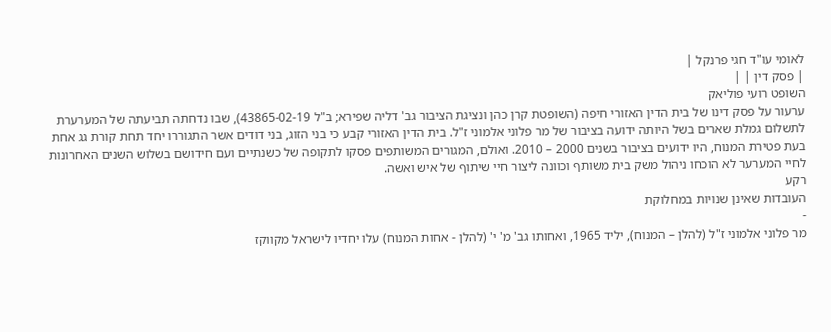לאומי עו"ד חגי פרנקל |
| פסק דין | |
השופט רועי פוליאק
ערעור על פסק דינו של בית הדין האזורי חיפה (השופטת קרן כהן ונציגת הציבור גב' דליה שפירא; ב"ל 43865-02-19), שבו נדחתה תביעתה של המערערת לתשלום גמלת שארים בשל היותה ידועה בציבור של מר פלוני אלמוני ז"ל. בית הדין האזורי קבע כי בני הזוג, בני דודים אשר התגוררו יחד תחת קורת גג אחת בעת פטירת המנוח, היו ידועים בציבור בשנים 2000 – 2010. ואולם, המגורים המשותפים פסקו לתקופה של כשנתיים ועם חידושם בשלוש השנים האחרונות לחיי המערער לא הוכחו ניהול משק בית משותף וכוונה ליצור חיי שיתוף של איש ואשה.
רקע
העובדות שאינן שנויות במחלוקת
-
מר פלוני אלמוני ז"ל (להלן – המנוח), יליד 1965, ואחותו גב' מ' י' (להלן - אחות המנוח) עלו יחדיו לישראל מקווקז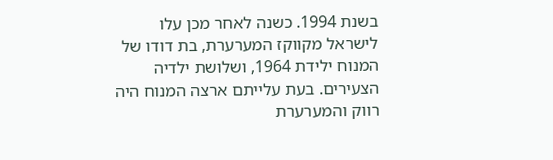בשנת 1994. כשנה לאחר מכן עלו לישראל מקווקז המערערת, בת דודו של המנוח ילידת 1964, ושלושת ילדיה הצעירים. בעת עלייתם ארצה המנוח היה רווק והמערערת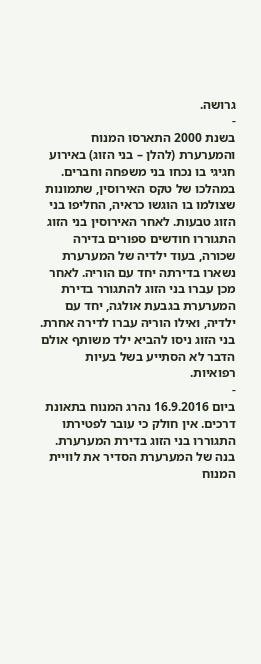גרושה.
-
בשנת 2000 התארסו המנוח והמערערת (להלן – בני הזוג) באירוע חגיגי בו נכחו בני משפחה וחברים. במהלכו של טקס האירוסין, שתמונות שצולמו בו הוגשו כראיה, החליפו בני הזוג טבעות. לאחר האירוסין בני הזוג התגוררו חודשים ספורים בדירה שכורה, בעוד ילדיה של המערערת נשארו בדירתה יחד עם הוריה. לאחר מכן עברו בני הזוג להתגורר בדירת המערערת בגבעת אולגה, יחד עם ילדיה, ואילו הוריה עברו לדירה אחרת. בני הזוג ניסו להביא ילד משותף אולם הדבר לא הסתייע בשל בעיות רפואיות.
-
ביום 16.9.2016 נהרג המנוח בתאונת דרכים. אין חולק כי עובר לפטירתו התגוררו בני הזוג בדירת המערערת. בנה של המערערת הסדיר את לוויית המנוח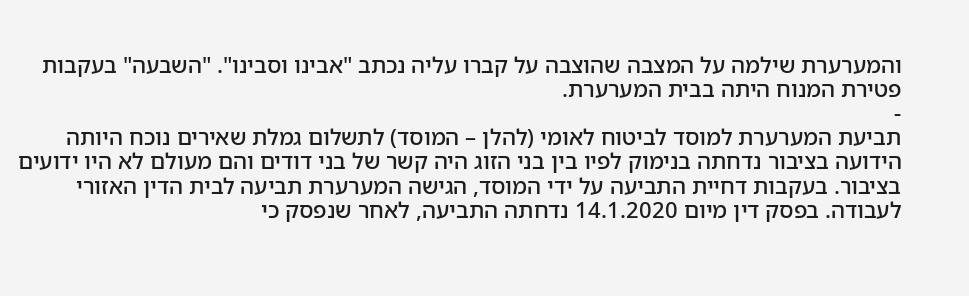והמערערת שילמה על המצבה שהוצבה על קברו עליה נכתב "אבינו וסבינו". "השבעה" בעקבות פטירת המנוח היתה בבית המערערת.
-
תביעת המערערת למוסד לביטוח לאומי (להלן – המוסד) לתשלום גמלת שאירים נוכח היותה הידועה בציבור נדחתה בנימוק לפיו בין בני הזוג היה קשר של בני דודים והם מעולם לא היו ידועים בציבור. בעקבות דחיית התביעה על ידי המוסד, הגישה המערערת תביעה לבית הדין האזורי לעבודה. בפסק דין מיום 14.1.2020 נדחתה התביעה, לאחר שנפסק כי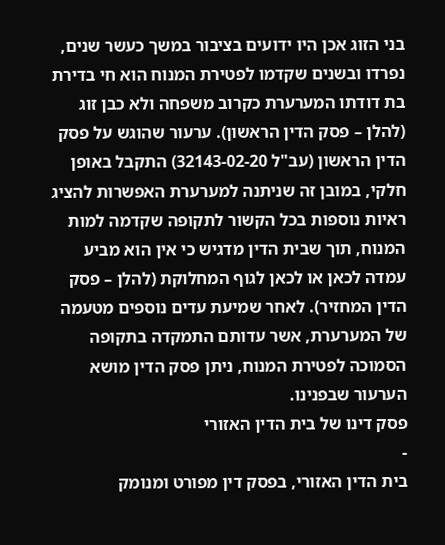בני הזוג אכן היו ידועים בציבור במשך כעשר שנים, נפרדו ובשנים שקדמו לפטירת המנוח הוא חי בדירת בת דודתו המערערת כקרוב משפחה ולא כבן זוג (להלן – פסק הדין הראשון). ערעור שהוגש על פסק הדין הראשון (עב"ל 32143-02-20) התקבל באופן חלקי, במובן זה שניתנה למערערת האפשרות להציג ראיות נוספות בכל הקשור לתקופה שקדמה למות המנוח, תוך שבית הדין מדגיש כי אין הוא מביע עמדה לכאן או לכאן לגוף המחלוקת (להלן – פסק הדין המחזיר). לאחר שמיעת עדים נוספים מטעמה של המערערת, אשר עדותם התמקדה בתקופה הסמוכה לפטירת המנוח, ניתן פסק הדין מושא הערעור שבפנינו.
פסק דינו של בית הדין האזורי
-
בית הדין האזורי, בפסק דין מפורט ומנומק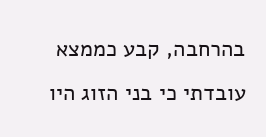בהרחבה, קבע כממצא עובדתי כי בני הזוג היו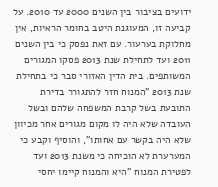ידועים בציבור בין השנים 2000 עד 2010. על קביעה זו, המעוגנת היטב בחומר הראיות, אין מחלוקת בערעור. עם זאת נפסק כי בין השנים 2011 ועד לתחילת שנת 2013 פסקו המגורים המשותפים. בית הדין האזורי סבר כי בתחילת שנת 2013 "המנוח חזר להתגורר בדירת התובעת בשל קרבת המשפחה שלהם ובשל העובדה שלא היה לו מקום מגורים אחר מכיוון שלא היה בקשר עם אחותו", והוסיף וקבע כי המערערת לא הוכיחה כי משנת 2013 ועד לפטירת המנוח "היא והמנוח קיימו יחסי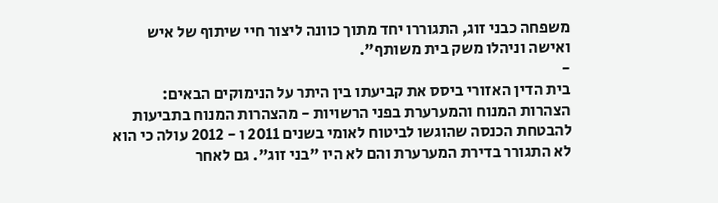משפחה כבני זוג, התגוררו יחד מתוך כוונה ליצור חיי שיתוף של איש ואישה וניהלו משק בית משותף".
-
בית הדין האזורי ביסס את קביעתו בין היתר על הנימוקים הבאים:
הצהרות המנוח והמערערת בפני הרשויות - מהצהרות המנוח בתביעות להבטחת הכנסה שהוגשו לביטוח לאומי בשנים 2011 ו - 2012 עולה כי הוא לא התגורר בדירת המערערת והם לא היו "בני זוג". גם לאחר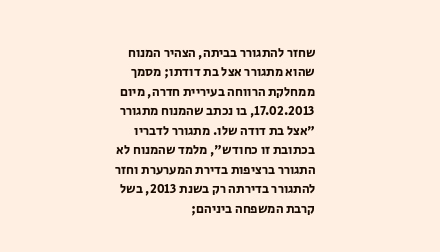שחזר להתגורר בביתה, הצהיר המנוח שהוא מתגורר אצל בת דודתו; מסמך ממחלקת הרווחה בעיריית חדרה, מיום 17.02.2013, בו נכתב שהמנוח מתגורר "אצל בת דודה שלו. מתגורר לדבריו בכתובת זו כחודש", מלמד שהמנוח לא התגורר ברציפות בדירת המערערת וחזר להתגורר בדירתה רק בשנת 2013, בשל קרבת המשפחה ביניהם;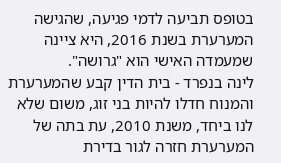בטופס תביעה לדמי פגיעה, שהגישה המערערת בשנת 2016, היא ציינה שמעמדה האישי הוא "גרושה".
לינה בנפרד - בית הדין קבע שהמערערת והמנוח חדלו להיות בני זוג, משום שלא לנו ביחד, משנת 2010, עת בתה של המערערת חזרה לגור בדירת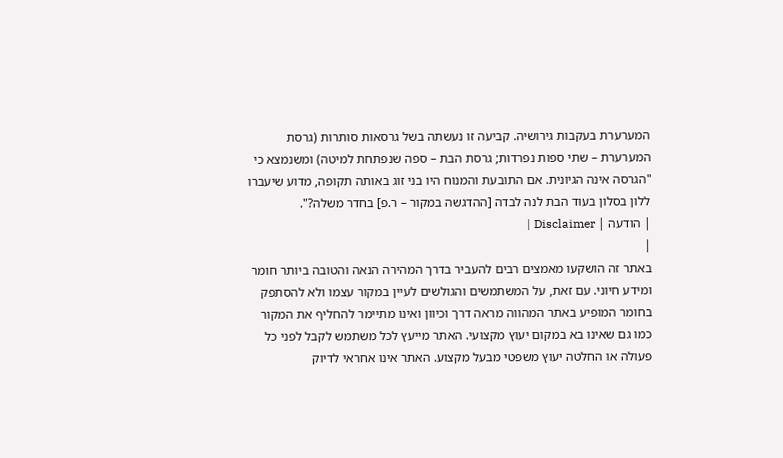המערערת בעקבות גירושיה. קביעה זו נעשתה בשל גרסאות סותרות (גרסת המערערת – שתי ספות נפרדות; גרסת הבת – ספה שנפתחת למיטה) ומשנמצא כי "הגרסה אינה הגיונית. אם התובעת והמנוח היו בני זוג באותה תקופה, מדוע שיעברו ללון בסלון בעוד הבת לנה לבדה [ההדגשה במקור – ר.פ] בחדר משלה?".
| הודעה | Disclaimer |
|
באתר זה הושקעו מאמצים רבים להעביר בדרך המהירה הנאה והטובה ביותר חומר ומידע חיוני. עם זאת, על המשתמשים והגולשים לעיין במקור עצמו ולא להסתפק בחומר המופיע באתר המהווה מראה דרך וכיוון ואינו מתיימר להחליף את המקור כמו גם שאינו בא במקום יעוץ מקצועי. האתר מייעץ לכל משתמש לקבל לפני כל פעולה או החלטה יעוץ משפטי מבעל מקצוע. האתר אינו אחראי לדיוק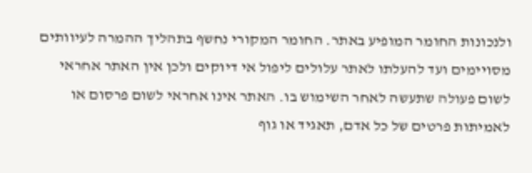ולנכונות החומר המופיע באתר. החומר המקורי נחשף בתהליך ההמרה לעיוותים מסויימים ועד להעלתו לאתר עלולים ליפול אי דיוקים ולכן אין האתר אחראי לשום פעולה שתעשה לאחר השימוש בו. האתר אינו אחראי לשום פרסום או לאמיתות פרטים של כל אדם, תאגיד או גוף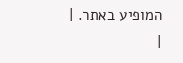המופיע באתר. |
|